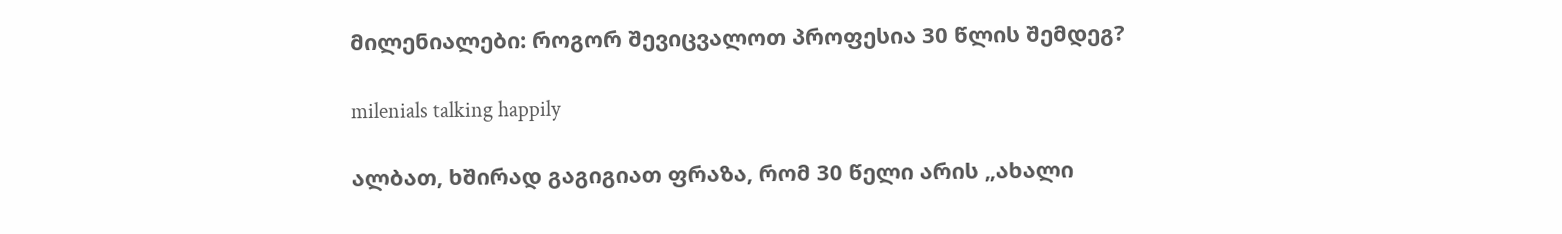მილენიალები: როგორ შევიცვალოთ პროფესია 30 წლის შემდეგ?

milenials talking happily

ალბათ, ხშირად გაგიგიათ ფრაზა, რომ 30 წელი არის „ახალი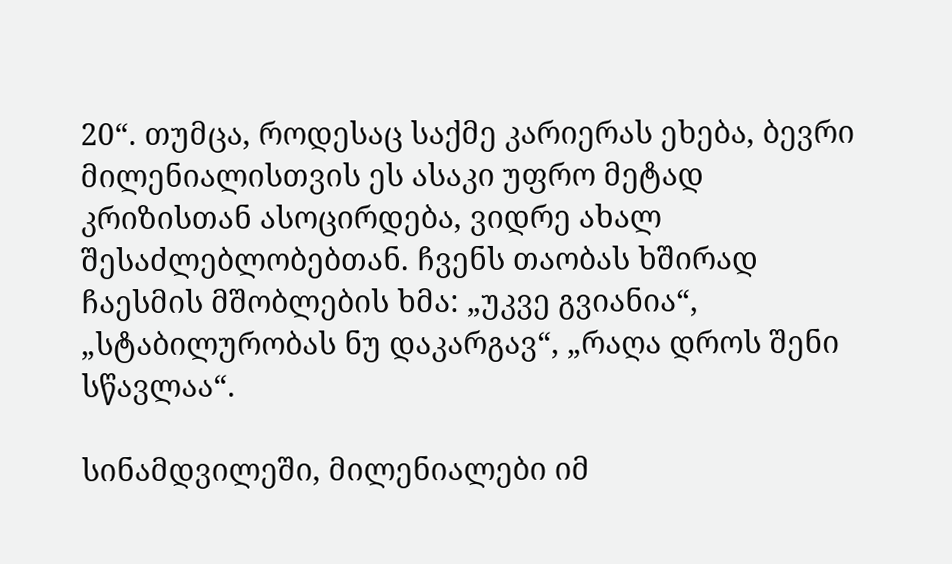20“. თუმცა, როდესაც საქმე კარიერას ეხება, ბევრი მილენიალისთვის ეს ასაკი უფრო მეტად კრიზისთან ასოცირდება, ვიდრე ახალ შესაძლებლობებთან. ჩვენს თაობას ხშირად ჩაესმის მშობლების ხმა: „უკვე გვიანია“, „სტაბილურობას ნუ დაკარგავ“, „რაღა დროს შენი სწავლაა“.

სინამდვილეში, მილენიალები იმ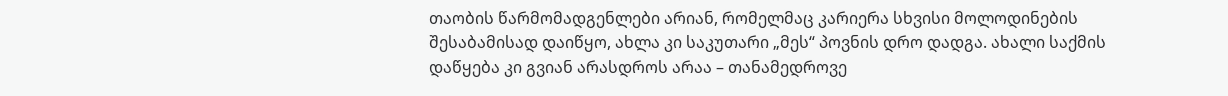თაობის წარმომადგენლები არიან, რომელმაც კარიერა სხვისი მოლოდინების შესაბამისად დაიწყო, ახლა კი საკუთარი „მეს“ პოვნის დრო დადგა. ახალი საქმის დაწყება კი გვიან არასდროს არაა – თანამედროვე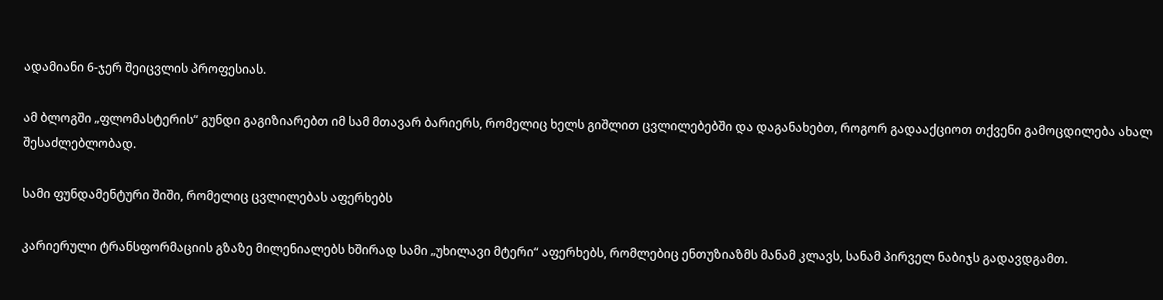ადამიანი 6-ჯერ შეიცვლის პროფესიას.

ამ ბლოგში „ფლომასტერის“ გუნდი გაგიზიარებთ იმ სამ მთავარ ბარიერს, რომელიც ხელს გიშლით ცვლილებებში და დაგანახებთ, როგორ გადააქციოთ თქვენი გამოცდილება ახალ შესაძლებლობად.

სამი ფუნდამენტური შიში, რომელიც ცვლილებას აფერხებს

კარიერული ტრანსფორმაციის გზაზე მილენიალებს ხშირად სამი „უხილავი მტერი“ აფერხებს, რომლებიც ენთუზიაზმს მანამ კლავს, სანამ პირველ ნაბიჯს გადავდგამთ.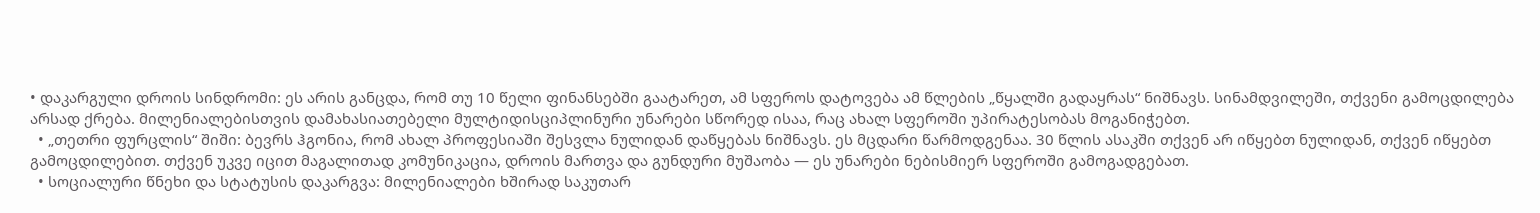• დაკარგული დროის სინდრომი: ეს არის განცდა, რომ თუ 10 წელი ფინანსებში გაატარეთ, ამ სფეროს დატოვება ამ წლების „წყალში გადაყრას“ ნიშნავს. სინამდვილეში, თქვენი გამოცდილება არსად ქრება. მილენიალებისთვის დამახასიათებელი მულტიდისციპლინური უნარები სწორედ ისაა, რაც ახალ სფეროში უპირატესობას მოგანიჭებთ.
  • „თეთრი ფურცლის“ შიში: ბევრს ჰგონია, რომ ახალ პროფესიაში შესვლა ნულიდან დაწყებას ნიშნავს. ეს მცდარი წარმოდგენაა. 30 წლის ასაკში თქვენ არ იწყებთ ნულიდან, თქვენ იწყებთ გამოცდილებით. თქვენ უკვე იცით მაგალითად კომუნიკაცია, დროის მართვა და გუნდური მუშაობა — ეს უნარები ნებისმიერ სფეროში გამოგადგებათ.
  • სოციალური წნეხი და სტატუსის დაკარგვა: მილენიალები ხშირად საკუთარ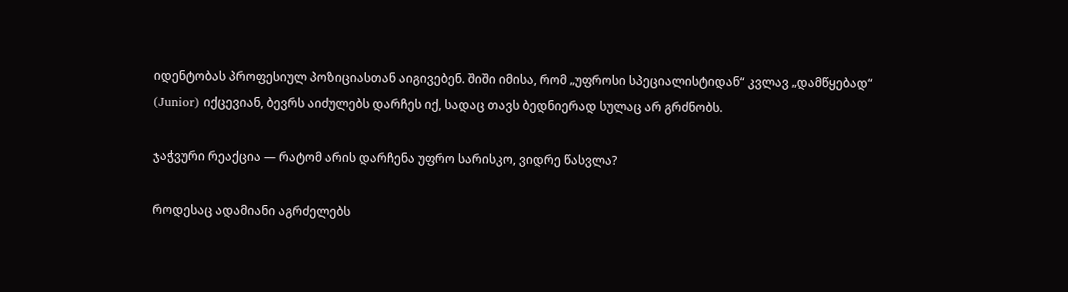იდენტობას პროფესიულ პოზიციასთან აიგივებენ. შიში იმისა, რომ „უფროსი სპეციალისტიდან“ კვლავ „დამწყებად“ (Junior) იქცევიან, ბევრს აიძულებს დარჩეს იქ, სადაც თავს ბედნიერად სულაც არ გრძნობს.

ჯაჭვური რეაქცია — რატომ არის დარჩენა უფრო სარისკო, ვიდრე წასვლა?

როდესაც ადამიანი აგრძელებს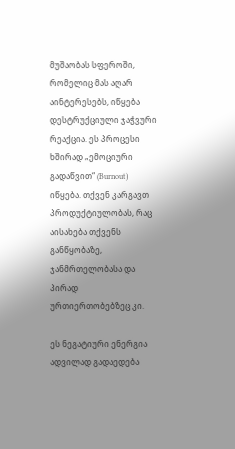მუშაობას სფეროში, რომელიც მას აღარ აინტერესებს, იწყება დესტრუქციული ჯაჭვური რეაქცია. ეს პროცესი ხშირად „ემოციური გადაწვით“ (Burnout) იწყება. თქვენ კარგავთ პროდუქტიულობას, რაც აისახება თქვენს განწყობაზე, ჯანმრთელობასა და პირად ურთიერთობებზეც კი.

ეს ნეგატიური ენერგია ადვილად გადაედება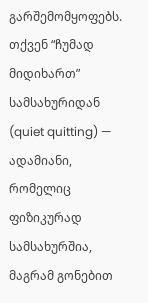გარშემომყოფებს. თქვენ “ჩუმად მიდიხართ” სამსახურიდან (quiet quitting) — ადამიანი, რომელიც ფიზიკურად სამსახურშია, მაგრამ გონებით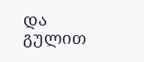და გულით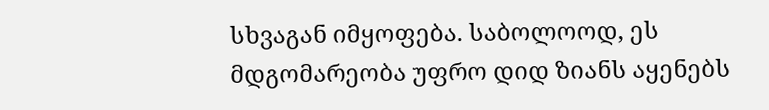სხვაგან იმყოფება. საბოლოოდ, ეს მდგომარეობა უფრო დიდ ზიანს აყენებს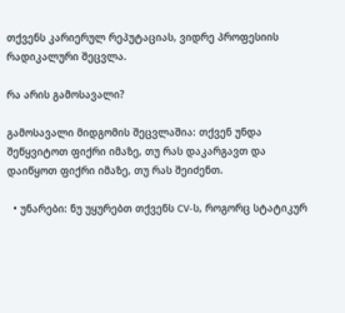თქვენს კარიერულ რეპუტაციას, ვიდრე პროფესიის რადიკალური შეცვლა.

რა არის გამოსავალი?

გამოსავალი მიდგომის შეცვლაშია: თქვენ უნდა შეწყვიტოთ ფიქრი იმაზე, თუ რას დაკარგავთ და დაიწყოთ ფიქრი იმაზე, თუ რას შეიძენთ.

  • უნარები: ნუ უყურებთ თქვენს CV-ს, როგორც სტატიკურ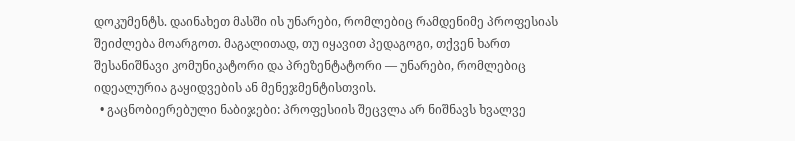დოკუმენტს. დაინახეთ მასში ის უნარები, რომლებიც რამდენიმე პროფესიას შეიძლება მოარგოთ. მაგალითად, თუ იყავით პედაგოგი, თქვენ ხართ შესანიშნავი კომუნიკატორი და პრეზენტატორი — უნარები, რომლებიც იდეალურია გაყიდვების ან მენეჯმენტისთვის.
  • გაცნობიერებული ნაბიჯები: პროფესიის შეცვლა არ ნიშნავს ხვალვე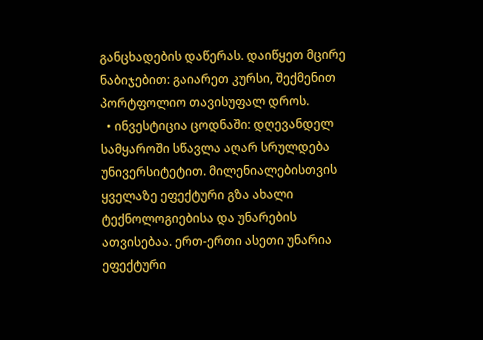განცხადების დაწერას. დაიწყეთ მცირე ნაბიჯებით: გაიარეთ კურსი, შექმენით პორტფოლიო თავისუფალ დროს.
  • ინვესტიცია ცოდნაში: დღევანდელ სამყაროში სწავლა აღარ სრულდება უნივერსიტეტით. მილენიალებისთვის ყველაზე ეფექტური გზა ახალი ტექნოლოგიებისა და უნარების ათვისებაა. ერთ-ერთი ასეთი უნარია ეფექტური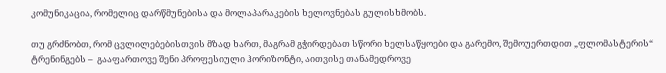კომუნიკაცია, რომელიც დარწმუნებისა და მოლაპარაკების ხელოვნებას გულისხმობს.

თუ გრძნობთ, რომ ცვლილებებისთვის მზად ხართ, მაგრამ გჭირდებათ სწორი ხელსაწყოები და გარემო, შემოუერთდით „ფლომასტერის“ ტრენინგებს –  გააფართოვე შენი პროფესიული ჰორიზონტი, აითვისე თანამედროვე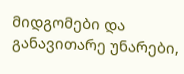მიდგომები და განავითარე უნარები,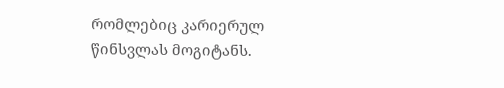რომლებიც კარიერულ წინსვლას მოგიტანს.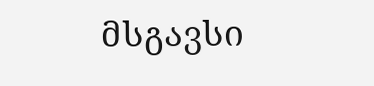მსგავსი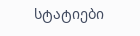სტატიები